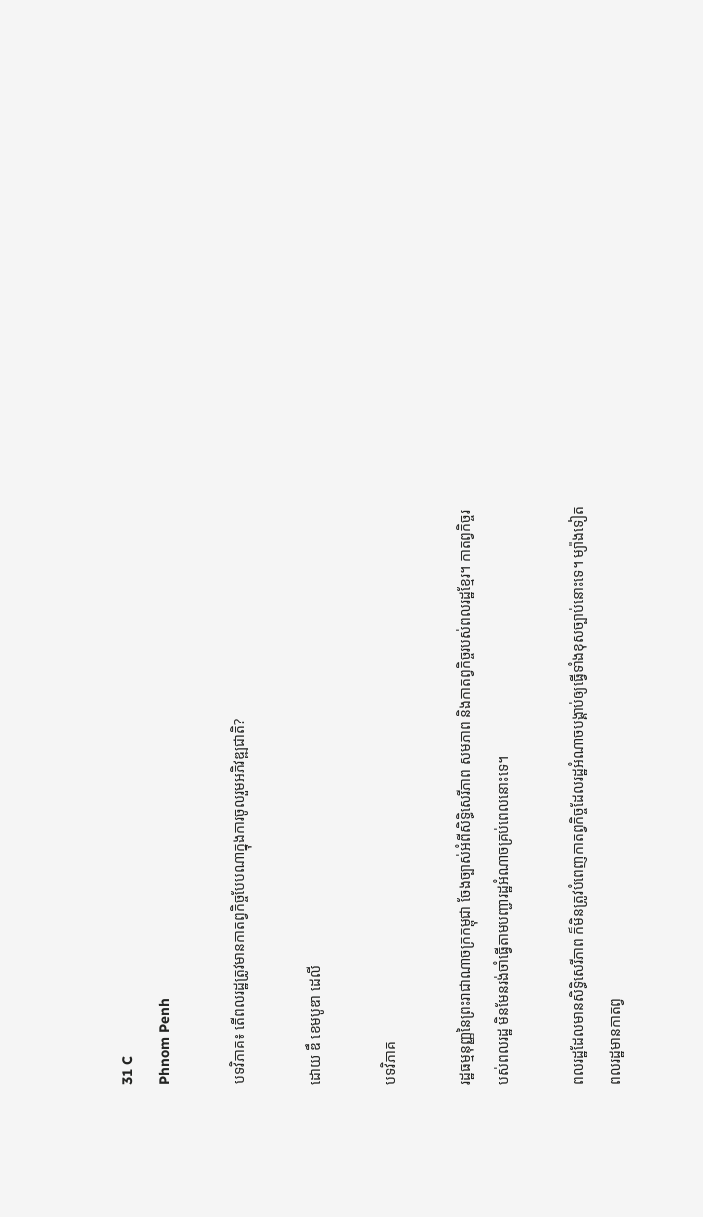31 C
Phnom Penh

បទវិភាគ៖ តើពលរដ្ឋត្រូវមានកាតព្វកិច្ចបែបណាក្នុងការចូលរួមអភិវឌ្ឍជាតិ?

ដោយ ឌឹ ខេមបូឌា ដេលី

បទវិភាគ

រដ្ឋធម្មនុញ្ញនៃព្រះរាជាណាចក្រកម្ពុជា ចែងច្បាស់អំពីសិទ្ធិសេរីភាព សមភាព និងកាតព្វកិច្ចរបស់ពលរដ្ឋខ្មែរ។ កាតព្វកិច្ចរបស់ពលរដ្ឋ មិនមែនរង់ចាំធ្វើតាមបញ្ជារដ្ឋអំណាចគ្រប់ពេលនោះទេ។

ពលរដ្ឋដែលមានសិទ្ធិសេរីភាព ក៏មិនត្រូវបំពេញកាតព្វកិច្ចដែលរដ្ឋអំណាចបង្គាប់ឲ្យធ្វើទាំងខុសច្បាប់នោះទេ។ ម្យ៉ាងទៀត ពលរដ្ឋមានកាតព្វ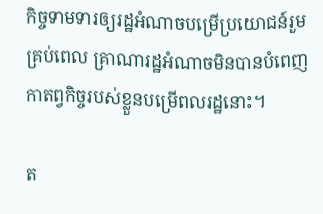កិច្ចទាមទារឲ្យរដ្ឋអំណាចបម្រើប្រយោជន៍រួមគ្រប់ពេល គ្រាណារដ្ឋអំណាចមិនបានបំពេញកាតព្វកិច្ចរបស់ខ្លួនបម្រើពលរដ្ឋនោះ។

ត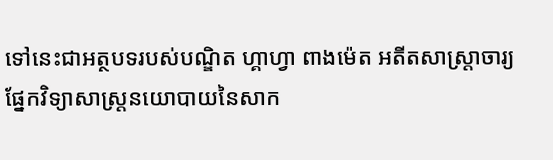ទៅនេះជាអត្ថបទរបស់បណ្ឌិត ហ្គាហ្វា ពាងម៉េត អតីតសាស្ត្រាចារ្យផ្នែកវិទ្យាសាស្ត្រនយោបាយនៃសាក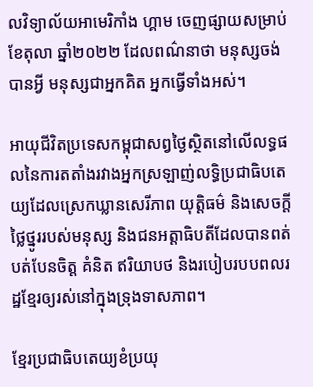លវិទ្យាល័យអាមេរិកាំង ហ្គាម ចេញផ្សាយសម្រាប់ខែតុលា ឆ្នាំ២០២២ ដែលពណ៌នាថា មនុស្សចង់បានអ្វី មនុស្សជាអ្នកគិត អ្នកធ្វើទាំងអស់។

អាយុជីវិតប្រទេសកម្ពុជាសព្វថ្ងៃស្ថិតនៅលើលទ្ធផលនៃការតតាំងរវាងអ្នកស្រឡាញ់លទ្ធិប្រជាធិបតេយ្យដែលស្រេកឃ្លានសេរីភាព យុត្តិធម៌ និងសេចក្តីថ្លៃថ្នូររបស់មនុស្ស និងជនអត្តាធិបតីដែលបានពត់បត់បែនចិត្ត គំនិត ឥរិយាបថ និងរបៀបរបបពលរដ្ឋខ្មែរឲ្យរស់នៅក្នុងទ្រុងទាសភាព។

ខ្មែរប្រជាធិបតេយ្យខំប្រយុ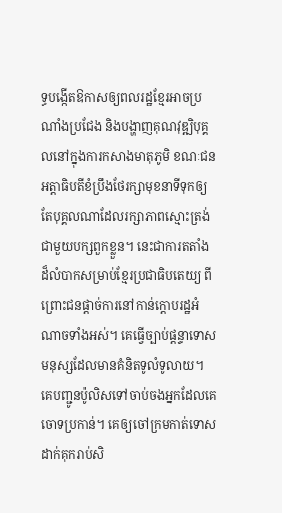ទ្ធបង្កើតឱកាសឲ្យពលរដ្ឋខ្មែរអាចប្រណាំងប្រជែង និងបង្ហាញគុណវុឌ្ឍិបុគ្គលនៅក្នុងការកសាងមាតុភូមិ ខណៈជនអត្តាធិបតីខំប្រឹងថែរក្សាមុខនាទីទុកឲ្យតែបុគ្គលណាដែលរក្សាភាពស្មោះត្រង់ជាមួយបក្សពួកខ្លួន។ នេះជាការតតាំងដ៏លំបាកសម្រាប់ខ្មែរប្រជាធិបតេយ្យ ពីព្រោះជនផ្ដាច់ការនៅកាន់ក្តោបរដ្ឋអំណាចទាំងអស់។ គេធ្វើច្បាប់ផ្ដន្ទាទោសមនុស្សដែលមានគំនិតទូលំទូលាយ។ គេបញ្ជូនប៉ូលិសទៅចាប់ចងអ្នកដែលគេចោទប្រកាន់។ គេឲ្យចៅក្រមកាត់ទោសដាក់គុករាប់សិ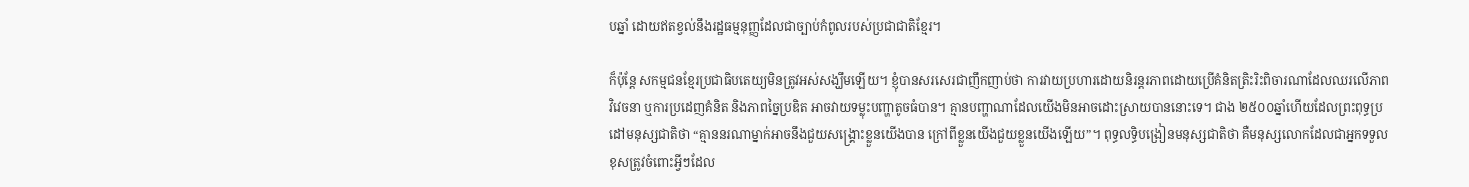បឆ្នាំ ដោយឥតខ្វល់នឹងរដ្ឋធម្មនុញ្ញដែលជាច្បាប់កំពូលរបស់ប្រជាជាតិខ្មែរ។

ក៏ប៉ុន្តែ សកម្មជនខ្មែរប្រជាធិបតេយ្យមិនត្រូវអស់សង្ឃឹមឡើយ។ ខ្ញុំបានសរសេរជាញឹកញាប់ថា ការវាយប្រហារដោយនិរន្តរភាពដោយប្រើគំនិតត្រិះរិះពិចារណាដែលឈរលើភាពវិវេចនា ឬការប្រដេញគំនិត និងភាពច្នៃប្រឌិត អាចវាយទម្លុះបញ្ហាតូចធំបាន។ គ្មានបញ្ហាណាដែលយើងមិនអាចដោះស្រាយបាននោះទេ។ ជាង ២៥០០ឆ្នាំហើយដែលព្រះពុទ្ធប្រដៅមនុស្សជាតិថា “គ្មាននរណាម្នាក់អាចនឹងជួយសង្គ្រោះខ្លួនយើងបាន ក្រៅពីខ្លួនយើងជួយខ្លួនយើងឡើយ”។ ពុទ្ធលទ្ធិបង្រៀនមនុស្សជាតិថា គឺមនុស្សលោកដែលជាអ្នកទទួលខុសត្រូវចំពោះអ្វីៗដែល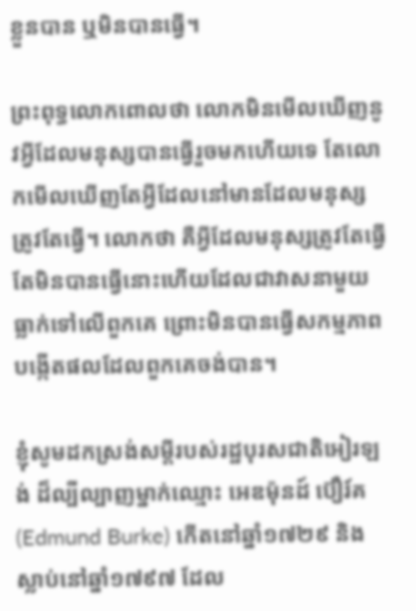ខ្លួនបាន ឬមិនបានធ្វើ។

ព្រះពុទ្ធលោកពោលថា លោកមិនមើលឃើញនូវអ្វីដែលមនុស្សបានធ្វើរួចមកហើយទេ តែលោកមើលឃើញតែអ្វីដែលនៅមានដែលមនុស្សត្រូវតែធ្វើ។ លោកថា គឺអ្វីដែលមនុស្សត្រូវតែធ្វើ តែមិនបានធ្វើនោះហើយដែលជាវាសនាមួយធ្លាក់ទៅលើពួកគេ ព្រោះមិនបានធ្វើសកម្មភាពបង្កើតផលដែលពួកគេចង់បាន។

ខ្ញុំសូមដកស្រង់សម្ដីរបស់រដ្ឋបុរសជាតិអៀរឡង់ ដ៏ល្បីល្បាញម្នាក់ឈ្មោះ អេឌម៉ុនដ៍ ប៊ឿរ៍គ (Edmund Burke) កើតនៅឆ្នាំ១៧២៩ និងស្លាប់នៅឆ្នាំ១៧៩៧ ដែល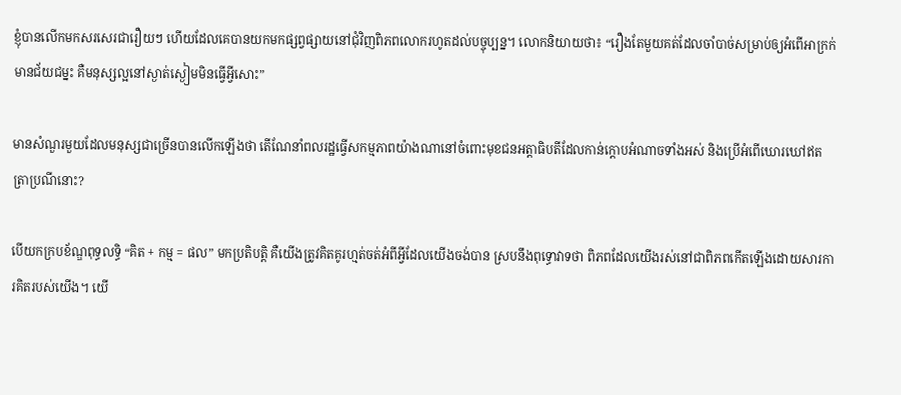ខ្ញុំបានលើកមកសរសេរជារឿយៗ ហើយដែលគេបានយកមកផ្សព្វផ្សាយនៅជុំវិញពិភពលោករហូតដល់បច្ចុប្បន្ន។ លោកនិយាយថា៖ “រឿងតែមួយគត់ដែលចាំបាច់សម្រាប់ឲ្យអំពើអាក្រក់មានជ័យជម្នះ គឺមនុស្សល្អនៅស្ងាត់ស្ងៀមមិនធ្វើអ្វីសោះ”

មានសំណួរមួយដែលមនុស្សជាច្រើនបានលើកឡើងថា តើណែនាំពលរដ្ឋធ្វើសកម្មភាពយ៉ាងណានៅចំពោះមុខជនអត្តាធិបតីដែលកាន់ក្តោបអំណាចទាំងអស់ និងប្រើអំពើឃោរឃៅឥតត្រាប្រណីនោះ?

បើយកក្របខ័ណ្ឌពុទ្ធលទ្ធិ “គិត + កម្ម = ផល” មកប្រតិបត្តិ គឺយើងត្រូវគិតគូរហ្មត់ចត់អំពីអ្វីដែលយើងចង់បាន ស្របនឹងពុទ្ធោវាទថា ពិភពដែលយើងរស់នៅជាពិភពកើតឡើងដោយសារការគិតរបស់យើង។ យើ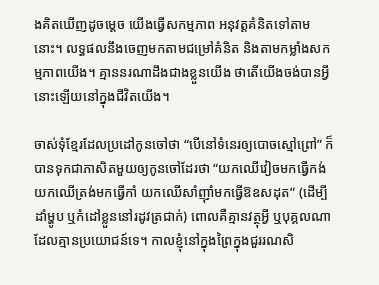ងគិតឃើញដូចម្តេច យើងធ្វើសកម្មភាព អនុវត្តគំនិតទៅតាមនោះ។ លទ្ធផលនឹងចេញមកតាមជម្រៅគំនិត និងតាមកម្លាំងសកម្មភាពយើង។ គ្មាននរណាដឹងជាងខ្លួនយើង ថាតើយើងចង់បានអ្វីនោះឡើយនៅក្នុងជីវិតយើង។

ចាស់ទុំខ្មែរដែលប្រដៅកូនចៅថា “បើនៅទំនេរឲ្យបោចស្មៅព្រៅ” ក៏បានទុកជាភាសិតមួយឲ្យកូនចៅដែរថា “យកឈើវៀចមកធ្វើកង់ យកឈើត្រង់មកធ្វើកាំ យកឈើសាំញ៉ាំមកធ្វើឱឧសដុត” (ដើម្បីដាំម្ហូប ឬកំដៅខ្លួននៅរដូវត្រជាក់) ពោលគឺគ្មានវត្ថុអ្វី ឬបុគ្គលណាដែលគ្មានប្រយោជន៍ទេ។ កាលខ្ញុំនៅក្នុងព្រៃក្នុងជួររណសិ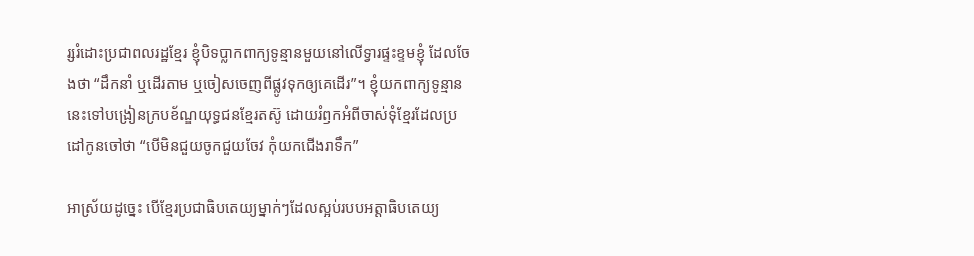រ្សរំដោះប្រជាពលរដ្ឋខ្មែរ ខ្ញុំបិទប្លាកពាក្យទូន្មានមួយនៅលើទ្វារផ្ទះខ្ទមខ្ញុំ ដែលចែងថា “ដឹកនាំ ឬដើរតាម ឬចៀសចេញពីផ្លូវទុកឲ្យគេដើរ”។ ខ្ញុំយកពាក្យទូន្មាននេះទៅបង្រៀនក្របខ័ណ្ឌយុទ្ធជនខ្មែរតស៊ូ ដោយរំឭកអំពីចាស់ទុំខ្មែរដែលប្រដៅកូនចៅថា “បើមិនជួយចូកជួយចែវ កុំយកជើងរាទឹក”

អាស្រ័យដូច្នេះ បើខ្មែរប្រជាធិបតេយ្យម្នាក់ៗដែលស្អប់របបអត្តាធិបតេយ្យ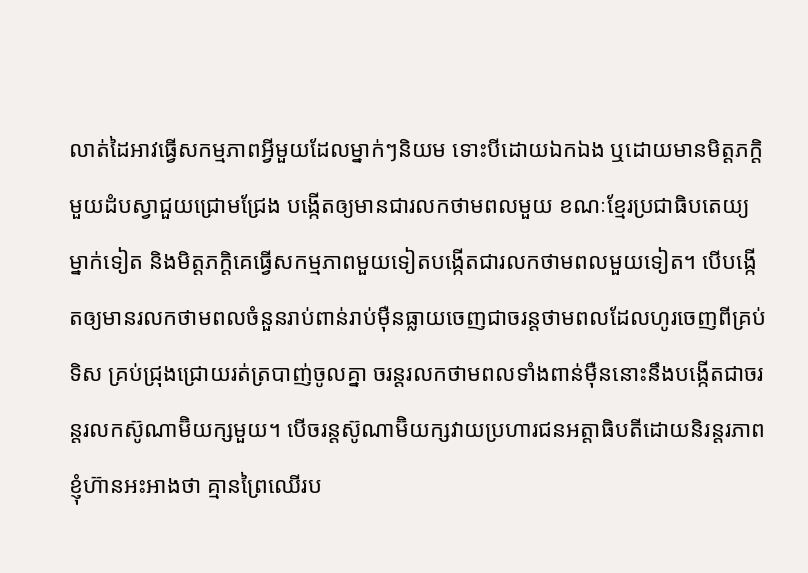លាត់ដៃអាវធ្វើសកម្មភាពអ្វីមួយដែលម្នាក់ៗនិយម ទោះបីដោយឯកឯង ឬដោយមានមិត្តភក្ដិមួយដំបស្វាជួយជ្រោមជ្រែង បង្កើតឲ្យមានជារលកថាមពលមួយ ខណៈខ្មែរប្រជាធិបតេយ្យម្នាក់ទៀត និងមិត្តភក្ដិគេធ្វើសកម្មភាពមួយទៀតបង្កើតជារលកថាមពលមួយទៀត។ បើបង្កើតឲ្យមានរលកថាមពលចំនួនរាប់ពាន់រាប់ម៉ឺនធ្លាយចេញជាចរន្តថាមពលដែលហូរចេញពីគ្រប់ទិស គ្រប់ជ្រុងជ្រោយរត់ត្របាញ់ចូលគ្នា ចរន្តរលកថាមពលទាំងពាន់ម៉ឺននោះនឹងបង្កើតជាចរន្តរលកស៊ូណាម៊ិយក្សមួយ។ បើចរន្តស៊ូណាម៊ិយក្សវាយប្រហារជនអត្តាធិបតីដោយនិរន្តរភាព ខ្ញុំហ៊ានអះអាងថា គ្មានព្រៃឈើរប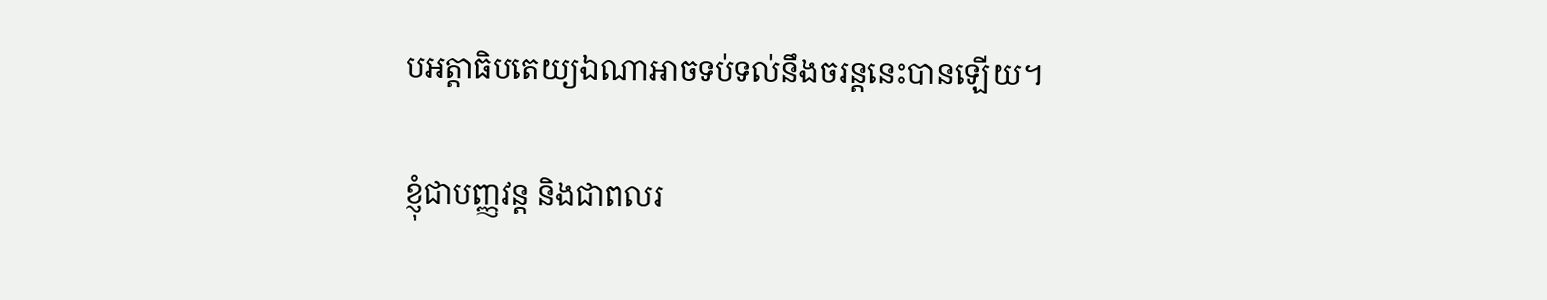បអត្តាធិបតេយ្យឯណាអាចទប់ទល់នឹងចរន្តនេះបានឡើយ។

ខ្ញុំជាបញ្ញវន្ត និងជាពលរ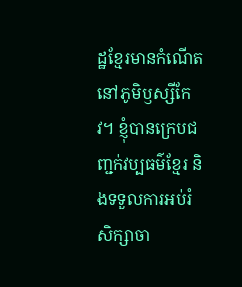ដ្ឋខ្មែរមានកំណើតនៅភូមិឫស្សីកែវ។ ខ្ញុំបានក្រេបជញ្ជក់វប្បធម៌ខ្មែរ និងទទួលការអប់រំសិក្សាចា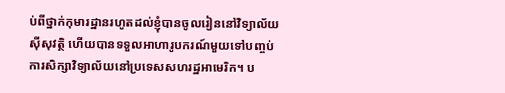ប់ពីថ្នាក់កុមារដ្ឋានរហូតដល់ខ្ញុំបានចូលរៀននៅវិទ្យាល័យស៊ីសុវត្ថិ ហើយបានទទួលអាហារូបករណ៍មួយទៅបញ្ចប់ការសិក្សាវិទ្យាល័យនៅប្រទេសសហរដ្ឋអាមេរិក។ ប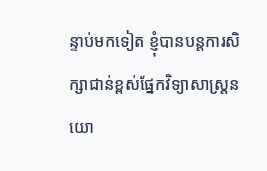ន្ទាប់មកទៀត ខ្ញុំបានបន្តការសិក្សាជាន់ខ្ពស់ផ្នែកវិទ្យាសាស្ត្រនយោ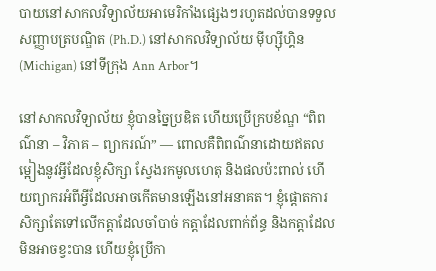បាយនៅសាកលវិទ្យាល័យអាមេរិកាំងផ្សេងៗរហូតដល់បានទទួលសញ្ញាបត្របណ្ឌិត (Ph.D.) នៅសាកលវិទ្យាល័យ ម៉ីហ្ស៊ីហ្គិន (Michigan) នៅទីក្រុង Ann Arbor។

នៅសាកលវិទ្យាល័យ ខ្ញុំបានច្នៃប្រឌិត ហើយប្រើក្របខ័ណ្ឌ “ពិពណ៌នា – វិភាគ – ព្យាករណ៍” — ពោលគឺពិពណ៌នាដោយឥតលម្អៀងនូវអ្វីដែលខ្ញុំសិក្សា ស្វែងរកមូលហេតុ និងផលប៉ះពាល់ ហើយព្យាករអំពីអ្វីដែលអាចកើតមានឡើងនៅអនាគត។ ខ្ញុំផ្ដោតការសិក្សាតែទៅលើកត្តាដែលចាំបាច់ កត្តាដែលពាក់ព័ន្ធ និងកត្តាដែលមិនអាចខ្វះបាន ហើយខ្ញុំប្រើកា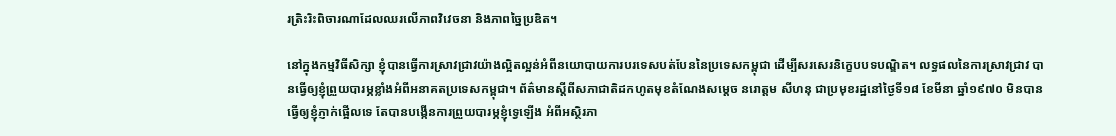រត្រិះរិះពិចារណាដែលឈរលើភាពវិវេចនា និងភាពច្នៃប្រឌិត។

នៅក្នុងកម្មវិធីសិក្សា ខ្ញុំបានធ្វើការស្រាវជ្រាវយ៉ាងល្អិតល្អន់អំពីនយោបាយការបរទេសបត់បែននៃប្រទេសកម្ពុជា ដើម្បីសរសេរនិក្ខេបបទបណ្ឌិត។ លទ្ធផលនៃការស្រាវជ្រាវ បានធ្វើឲ្យខ្ញុំព្រួយបារម្ភខ្លាំងអំពីអនាគតប្រទេសកម្ពុជា។ ព័ត៌មានស្ដីពីសភាជាតិដកហូតមុខតំណែងសម្តេច នរោត្តម សីហនុ ជាប្រមុខរដ្ឋនៅថ្ងៃទី១៨ ខែមីនា ឆ្នាំ១៩៧០ មិនបានធ្វើឲ្យខ្ញុំភ្ញាក់ផ្អើលទេ តែបានបង្កើនការព្រួយបារម្ភខ្ញុំទ្វេឡើង អំពីអស្ថិរភា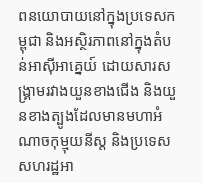ពនយោបាយនៅក្នុងប្រទេសកម្ពុជា និងអស្ថិរភាពនៅក្នុងតំបន់អាស៊ីអាគ្នេយ៍ ដោយសារសង្គ្រាមរវាងយួនខាងជើង និងយួនខាងត្បូងដែលមានមហាអំណាចកុម្មុយនីស្ត និងប្រទេសសហរដ្ឋអា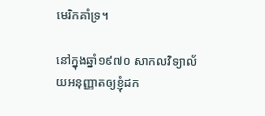មេរិកគាំទ្រ។

នៅក្នុងឆ្នាំ១៩៧០ សាកលវិទ្យាល័យអនុញ្ញាតឲ្យខ្ញុំដក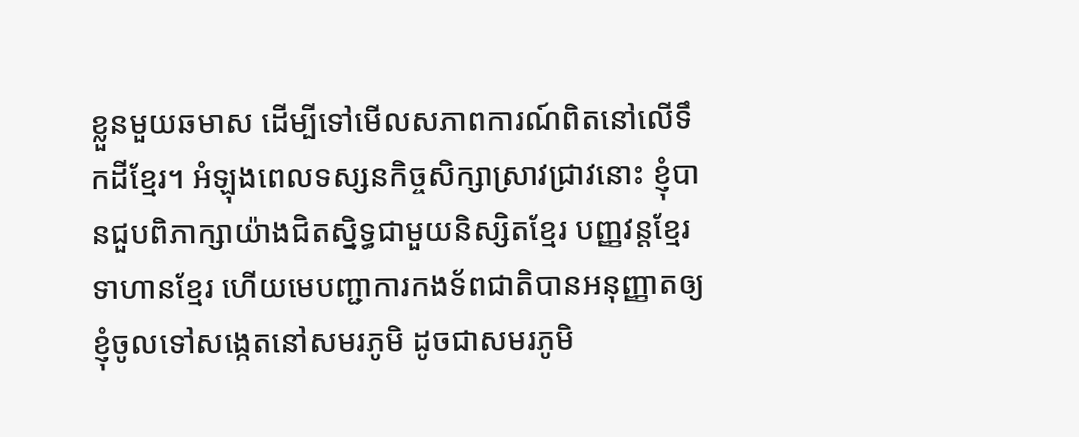ខ្លួនមួយឆមាស ដើម្បីទៅមើលសភាពការណ៍ពិតនៅលើទឹកដីខ្មែរ។ អំឡុងពេលទស្សនកិច្ចសិក្សាស្រាវជ្រាវនោះ ខ្ញុំបានជួបពិភាក្សាយ៉ាងជិតស្និទ្ធជាមួយនិស្សិតខ្មែរ បញ្ញវន្តខ្មែរ ទាហានខ្មែរ ហើយមេបញ្ជាការកងទ័ពជាតិបានអនុញ្ញាតឲ្យខ្ញុំចូលទៅសង្កេតនៅសមរភូមិ ដូចជាសមរភូមិ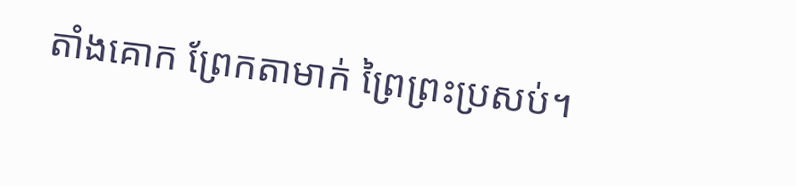តាំងគោក ព្រែកតាមាក់ ព្រៃព្រះប្រសប់។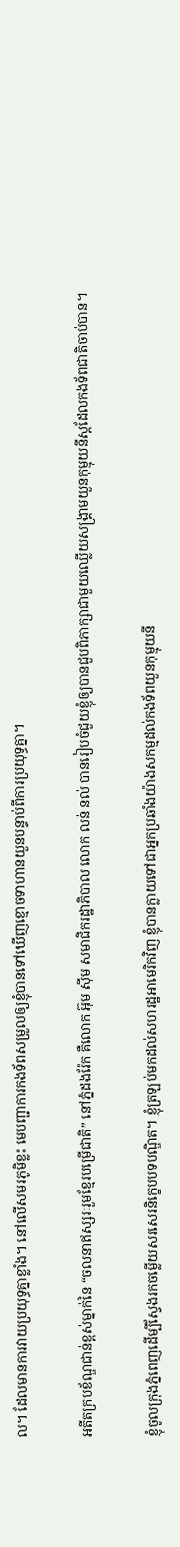ល។ ដែលមានការវាយប្រយុទ្ធគ្នាខ្លាំង។ នៅលើសមរភូមិខ្លះ មេបញ្ជាការកងទ័ពសម្រួលឲ្យខ្ញុំបានទៅឃើញខ្មោចទាហានយួនបន្ទាប់ពីការប្រយុទ្ធគ្នា។

អតីតក្របខ័ណ្ឌជាន់ខ្ពស់ម្នាក់នៃ “ចលនាឥស្សរៈរួមខ្មែរបម្រើជាតិ” នៅភ្នំដងរ៉ែក គឺលោក អ៊ុម ស៊ីម សមាជិករដ្ឋាភិបាល លោក លន់ នល់ បានរៀបចំជួយខ្ញុំឲ្យបានជួបពិភាក្សាជាមួយឈ្លើយសង្គ្រាមយួនកុម្មុយនីស្តដែលកងទ័ពជាតិចាប់បាន។

ខ្ញុំចូលក្រុងភ្នំពេញដើម្បីស្វែងរកចម្លើយសរសេរនិក្ខេបបទបណ្ឌិត។ ខ្ញុំត្រឡប់មកដល់សហរដ្ឋអាមេរិកវិញ ខ្ញុំបានក្លាយទៅជាអ្នកប្រឆាំងយ៉ាងសកម្មដល់កងទ័ពយួនកុម្មុយនី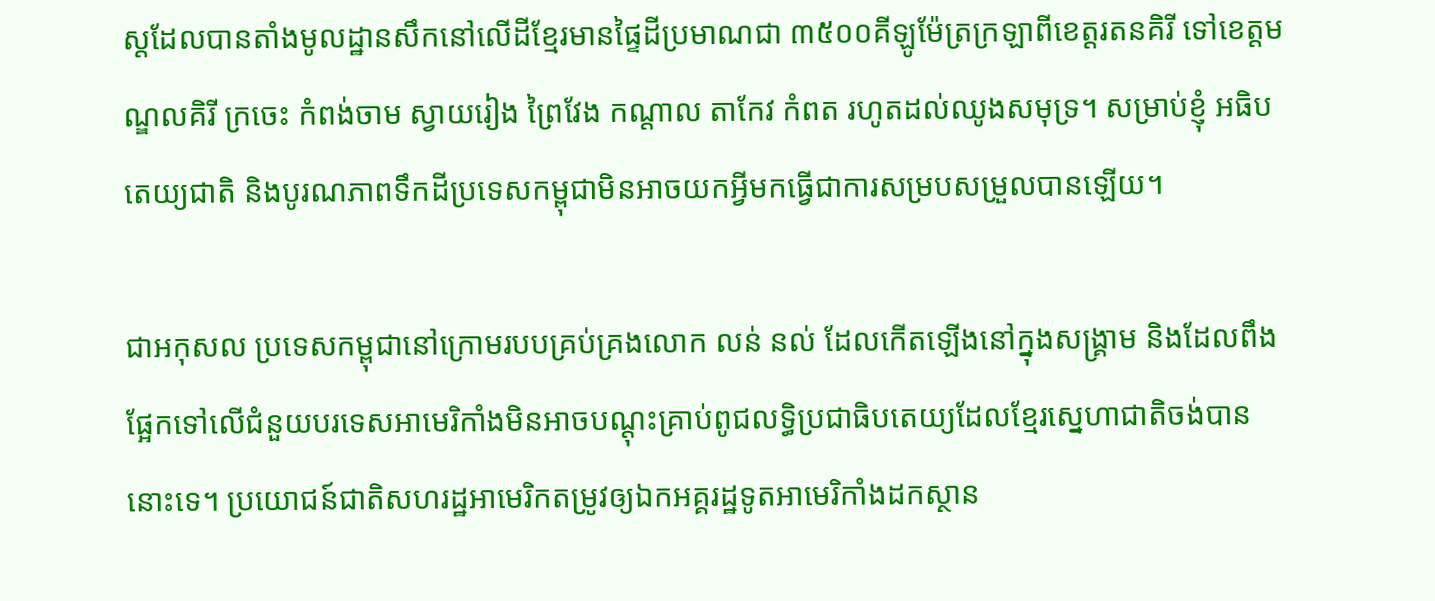ស្តដែលបានតាំងមូលដ្ឋានសឹកនៅលើដីខ្មែរមានផ្ទៃដីប្រមាណជា ៣៥០០គីឡូម៉ែត្រក្រឡាពីខេត្តរតនគិរី ទៅខេត្តមណ្ឌលគិរី ក្រចេះ កំពង់ចាម ស្វាយរៀង ព្រៃវែង កណ្តាល តាកែវ កំពត រហូតដល់ឈូងសមុទ្រ។ សម្រាប់ខ្ញុំ អធិបតេយ្យជាតិ និងបូរណភាពទឹកដីប្រទេសកម្ពុជាមិនអាចយកអ្វីមកធ្វើជាការសម្របសម្រួលបានឡើយ។

ជាអកុសល ប្រទេសកម្ពុជានៅក្រោមរបបគ្រប់គ្រងលោក លន់ នល់ ដែលកើតឡើងនៅក្នុងសង្គ្រាម និងដែលពឹងផ្អែកទៅលើជំនួយបរទេសអាមេរិកាំងមិនអាចបណ្ដុះគ្រាប់ពូជលទ្ធិប្រជាធិបតេយ្យដែលខ្មែរស្នេហាជាតិចង់បាននោះទេ។ ប្រយោជន៍ជាតិសហរដ្ឋអាមេរិកតម្រូវឲ្យឯកអគ្គរដ្ឋទូតអាមេរិកាំងដកស្ថាន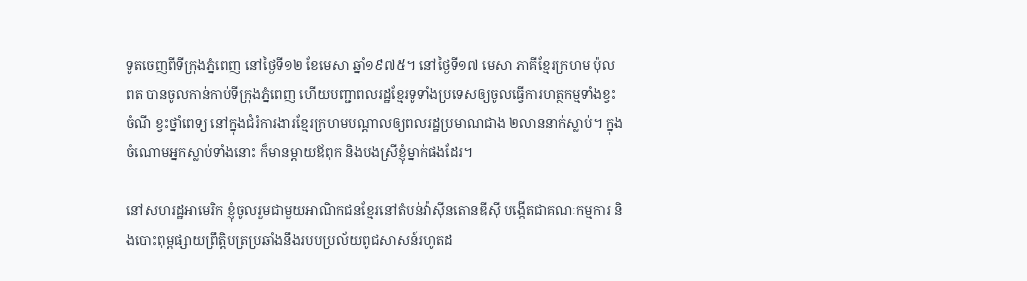ទូតចេញពីទីក្រុងភ្នំពេញ នៅថ្ងៃទី១២ ខែមេសា ឆ្នាំ១៩៧៥។ នៅថ្ងៃទី១៧ មេសា ភាគីខ្មែរក្រហម ប៉ុល ពត បានចូលកាន់កាប់ទីក្រុងភ្នំពេញ ហើយបញ្ជាពលរដ្ឋខ្មែរទូទាំងប្រទេសឲ្យចូលធ្វើការហត្ថកម្មទាំងខ្វះចំណី ខ្វះថ្នាំពេទ្យ នៅក្នុងជំរំការងារខ្មែរក្រហមបណ្តាលឲ្យពលរដ្ឋប្រមាណជាង ២លាននាក់ស្លាប់។ ក្នុងចំណោមអ្នកស្លាប់ទាំងនោះ ក៏មានម្តាយឪពុក និងបងស្រីខ្ញុំម្នាក់ផងដែរ។

នៅសហរដ្ឋអាមេរិក ខ្ញុំចូលរួមជាមួយអាណិកជនខ្មែរនៅតំបន់វ៉ាស៊ីនតោនឌីស៊ី បង្កើតជាគណៈកម្មការ និងបោះពុម្ពផ្សាយព្រឹត្តិបត្រប្រឆាំងនឹងរបបប្រល័យពូជសាសន៍រហូតដ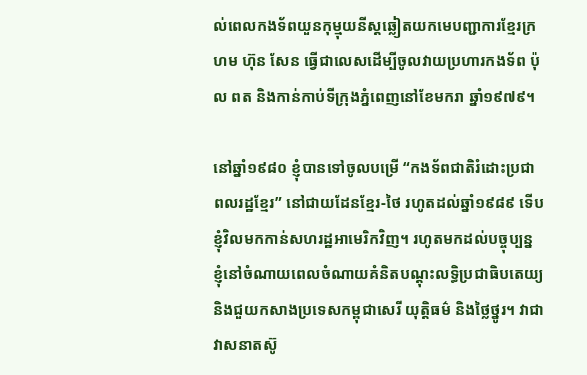ល់ពេលកងទ័ពយួនកុម្មុយនីស្តឆ្លៀតយកមេបញ្ជាការខ្មែរក្រហម ហ៊ុន សែន ធ្វើជាលេសដើម្បីចូលវាយប្រហារកងទ័ព ប៉ុល ពត និងកាន់កាប់ទីក្រុងភ្នំពេញនៅខែមករា ឆ្នាំ១៩៧៩។

នៅឆ្នាំ១៩៨០ ខ្ញុំបានទៅចូលបម្រើ “កងទ័ពជាតិរំដោះប្រជាពលរដ្ឋខ្មែរ” នៅជាយដែនខ្មែរ-ថៃ រហូតដល់ឆ្នាំ១៩៨៩ ទើបខ្ញុំវិលមកកាន់សហរដ្ឋអាមេរិកវិញ។ រហូតមកដល់បច្ចុប្បន្ន ខ្ញុំនៅចំណាយពេលចំណាយគំនិតបណ្ដុះលទ្ធិប្រជាធិបតេយ្យ និងជួយកសាងប្រទេសកម្ពុជាសេរី យុត្តិធម៌ និងថ្លៃថ្នូរ។ វាជាវាសនាតស៊ូ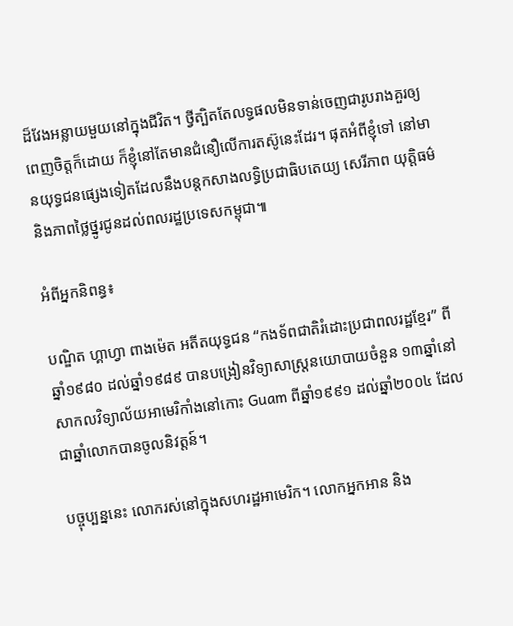ដ៏វែងអន្លាយមួយនៅក្នុងជីវិត។ ថ្វីត្បិតតែលទ្ធផលមិនទាន់ចេញជារូបរាងគួរឲ្យពេញចិត្តក៏ដោយ ក៏ខ្ញុំនៅតែមានជំនឿលើការតស៊ូនេះដែរ។ ផុតអំពីខ្ញុំទៅ នៅមានយុទ្ធជនផ្សេងទៀតដែលនឹងបន្តកសាងលទ្ធិប្រជាធិបតេយ្យ សេរីភាព យុត្តិធម៌ និងភាពថ្លៃថ្នូរជូនដល់ពលរដ្ឋប្រទេសកម្ពុជា៕

អំពីអ្នកនិពន្ធ៖

បណ្ឌិត ហ្គាហ្វា ពាងម៉េត អតីតយុទ្ធជន “កងទ័ពជាតិរំដោះប្រជាពលរដ្ឋខ្មែរ” ពីឆ្នាំ១៩៨០ ដល់ឆ្នាំ១៩៨៩ បានបង្រៀនវិទ្យាសាស្ត្រនយោបាយចំនួន ១៣ឆ្នាំនៅសាកលវិទ្យាល័យអាមេរិកាំងនៅកោះ Guam ពីឆ្នាំ១៩៩១ ដល់ឆ្នាំ២០០៤ ដែលជាឆ្នាំលោកបានចូលនិវត្តន៍។

បច្ចុប្បន្ននេះ លោករស់នៅក្នុងសហរដ្ឋអាមេរិក។ លោកអ្នកអាន និង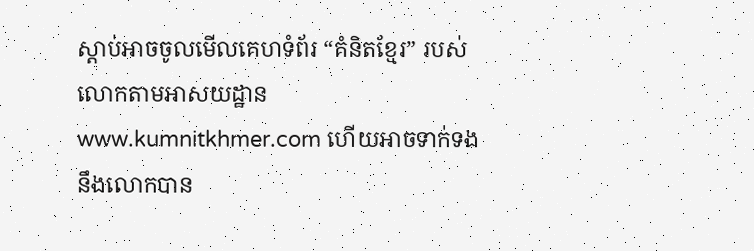ស្តាប់អាចចូលមើលគេហទំព័រ “គំនិតខ្មែរ” របស់លោកតាមអាសយដ្ឋាន www.kumnitkhmer.com ហើយអាចទាក់ទងនឹងលោកបាន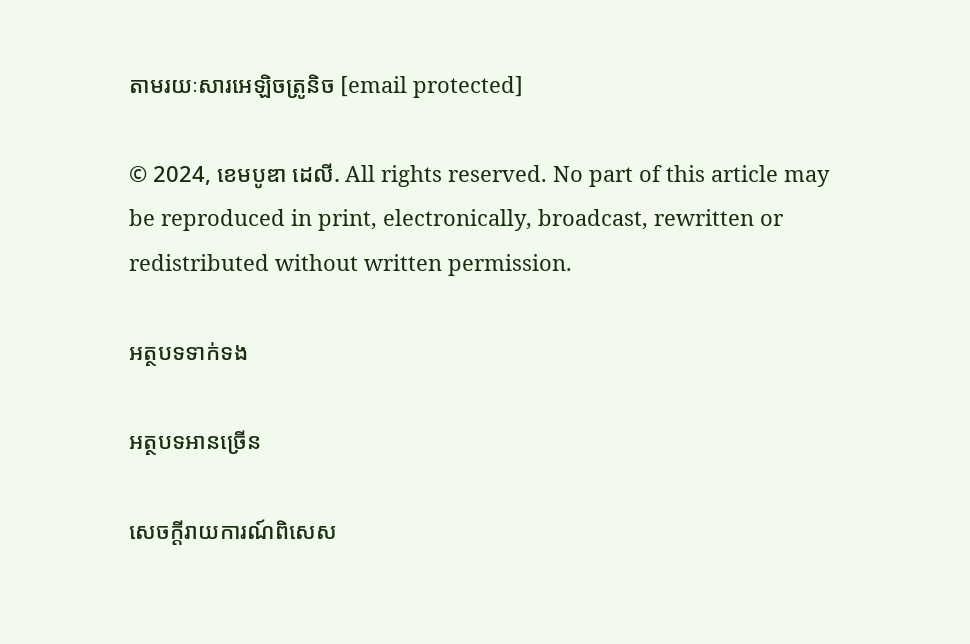តាមរយៈសារអេឡិចត្រូនិច [email protected]

© 2024, ខេមបូឌា ដេលី. All rights reserved. No part of this article may be reproduced in print, electronically, broadcast, rewritten or redistributed without written permission.

អត្ថបទទាក់ទង

អត្ថបទអានច្រើន

សេចក្ដីរាយការណ៍ពិសេស